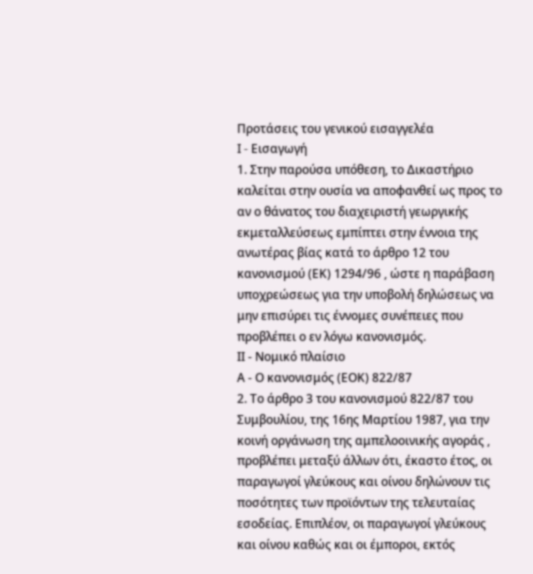Προτάσεις του γενικού εισαγγελέα
I - Εισαγωγή
1. Στην παρούσα υπόθεση, το Δικαστήριο καλείται στην ουσία να αποφανθεί ως προς το αν ο θάνατος του διαχειριστή γεωργικής εκμεταλλεύσεως εμπίπτει στην έννοια της ανωτέρας βίας κατά το άρθρο 12 του κανονισμού (ΕΚ) 1294/96 , ώστε η παράβαση υποχρεώσεως για την υποβολή δηλώσεως να μην επισύρει τις έννομες συνέπειες που προβλέπει ο εν λόγω κανονισμός.
ΙΙ - Νομικό πλαίσιο
Α - Ο κανονισμός (ΕΟΚ) 822/87
2. Το άρθρο 3 του κανονισμού 822/87 του Συμβουλίου, της 16ης Μαρτίου 1987, για την κοινή οργάνωση της αμπελοοινικής αγοράς , προβλέπει μεταξύ άλλων ότι, έκαστο έτος, οι παραγωγοί γλεύκους και οίνου δηλώνουν τις ποσότητες των προϊόντων της τελευταίας εσοδείας. Επιπλέον, οι παραγωγοί γλεύκους και οίνου καθώς και οι έμποροι, εκτός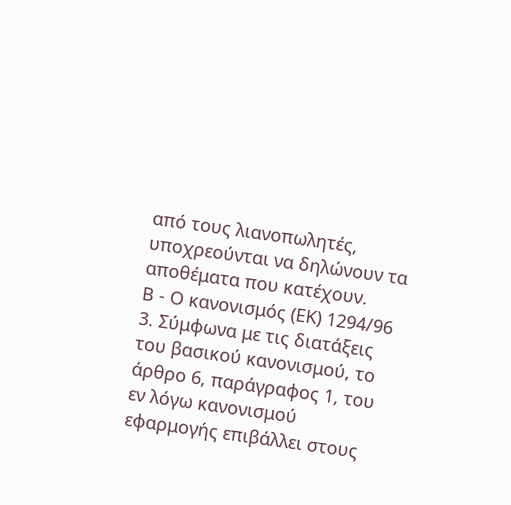από τους λιανοπωλητές, υποχρεούνται να δηλώνουν τα αποθέματα που κατέχουν.
Β - Ο κανονισμός (ΕΚ) 1294/96
3. Σύμφωνα με τις διατάξεις του βασικού κανονισμού, το άρθρο 6, παράγραφος 1, του εν λόγω κανονισμού εφαρμογής επιβάλλει στους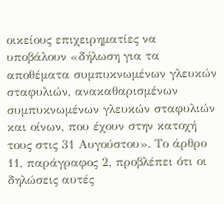οικείους επιχειρηματίες να υποβάλουν «δήλωση για τα αποθέματα συμπυκνωμένων γλευκών σταφυλιών, ανακαθαρισμένων συμπυκνωμένων γλευκών σταφυλιών και οίνων, που έχουν στην κατοχή τους στις 31 Αυγούστου». Το άρθρο 11, παράγραφος 2, προβλέπει ότι οι δηλώσεις αυτές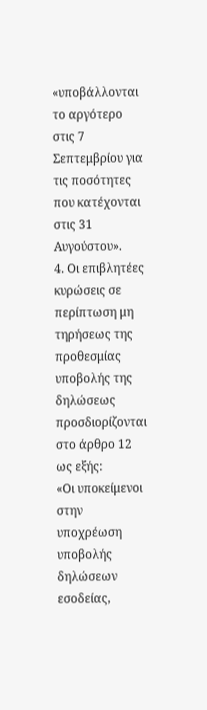«υποβάλλονται το αργότερο στις 7 Σεπτεμβρίου για τις ποσότητες που κατέχονται στις 31 Αυγούστου».
4. Οι επιβλητέες κυρώσεις σε περίπτωση μη τηρήσεως της προθεσμίας υποβολής της δηλώσεως προσδιορίζονται στο άρθρο 12 ως εξής:
«Οι υποκείμενοι στην υποχρέωση υποβολής δηλώσεων εσοδείας,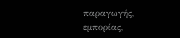παραγωγής, εμπορίας,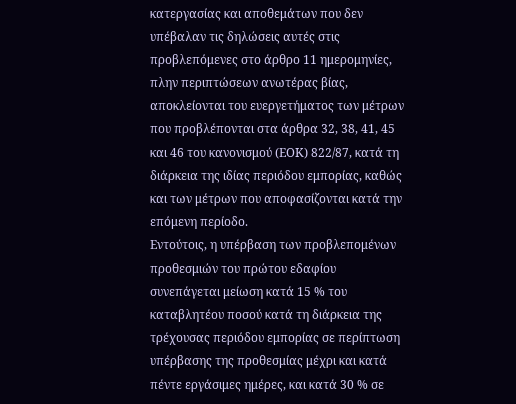κατεργασίας και αποθεμάτων που δεν υπέβαλαν τις δηλώσεις αυτές στις προβλεπόμενες στο άρθρο 11 ημερομηνίες, πλην περιπτώσεων ανωτέρας βίας, αποκλείονται του ευεργετήματος των μέτρων που προβλέπονται στα άρθρα 32, 38, 41, 45 και 46 του κανονισμού (ΕΟΚ) 822/87, κατά τη διάρκεια της ιδίας περιόδου εμπορίας, καθώς και των μέτρων που αποφασίζονται κατά την επόμενη περίοδο.
Εντούτοις, η υπέρβαση των προβλεπομένων προθεσμιών του πρώτου εδαφίου συνεπάγεται μείωση κατά 15 % του καταβλητέου ποσού κατά τη διάρκεια της τρέχουσας περιόδου εμπορίας σε περίπτωση υπέρβασης της προθεσμίας μέχρι και κατά πέντε εργάσιμες ημέρες, και κατά 30 % σε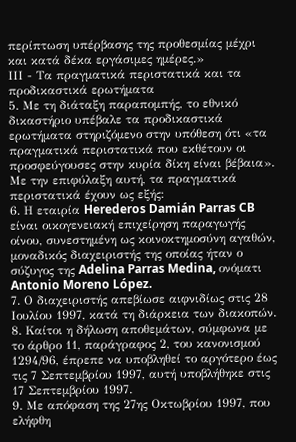περίπτωση υπέρβασης της προθεσμίας μέχρι και κατά δέκα εργάσιμες ημέρες.»
ΙΙΙ - Τα πραγματικά περιστατικά και τα προδικαστικά ερωτήματα
5. Με τη διάταξη παραπομπής, το εθνικό δικαστήριο υπέβαλε τα προδικαστικά ερωτήματα στηριζόμενο στην υπόθεση ότι «τα πραγματικά περιστατικά που εκθέτουν οι προσφεύγουσες στην κυρία δίκη είναι βέβαια». Με την επιφύλαξη αυτή, τα πραγματικά περιστατικά έχουν ως εξής:
6. Η εταιρία Herederos Damián Parras CB είναι οικογενειακή επιχείρηση παραγωγής οίνου, συνεστημένη ως κοινοκτημοσύνη αγαθών, μοναδικός διαχειριστής της οποίας ήταν ο σύζυγος της Adelina Parras Medina, ονόματι Antonio Moreno López.
7. Ο διαχειριστής απεβίωσε αιφνιδίως στις 28 Ιουλίου 1997, κατά τη διάρκεια των διακοπών.
8. Καίτοι η δήλωση αποθεμάτων, σύμφωνα με το άρθρο 11, παράγραφος 2, του κανονισμού 1294/96, έπρεπε να υποβληθεί το αργότερο έως τις 7 Σεπτεμβρίου 1997, αυτή υποβλήθηκε στις 17 Σεπτεμβρίου 1997.
9. Με απόφαση της 27ης Οκτωβρίου 1997, που ελήφθη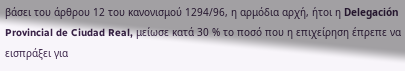βάσει του άρθρου 12 του κανονισμού 1294/96, η αρμόδια αρχή, ήτοι η Delegación Provincial de Ciudad Real, μείωσε κατά 30 % το ποσό που η επιχείρηση έπρεπε να εισπράξει για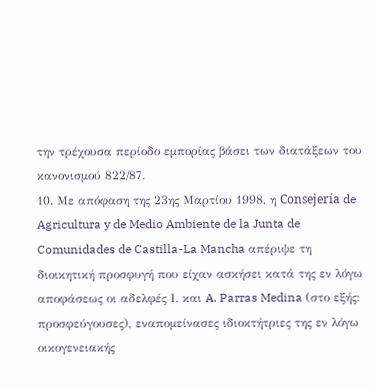την τρέχουσα περίοδο εμπορίας βάσει των διατάξεων του κανονισμού 822/87.
10. Με απόφαση της 23ης Μαρτίου 1998, η Consejería de Agricultura y de Medio Ambiente de la Junta de Comunidades de Castilla-La Mancha απέριψε τη διοικητική προσφυγή που είχαν ασκήσει κατά της εν λόγω αποφάσεως οι αδελφές Ι. και A. Parras Medina (στο εξής: προσφεύγουσες), εναπομείνασες ιδιοκτήτριες της εν λόγω οικογενειακής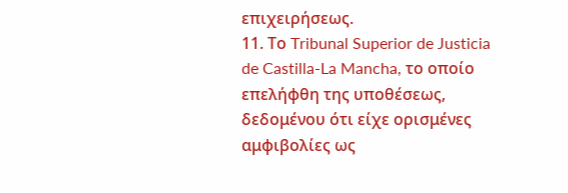επιχειρήσεως.
11. Το Tribunal Superior de Justicia de Castilla-La Mancha, το οποίο επελήφθη της υποθέσεως, δεδομένου ότι είχε ορισμένες αμφιβολίες ως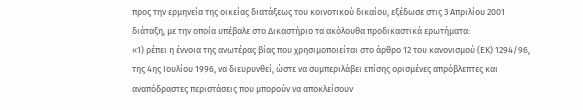προς την ερμηνεία της οικείας διατάξεως του κοινοτικού δικαίου, εξέδωσε στις 3 Απριλίου 2001 διάταξη, με την οποία υπέβαλε στο Δικαστήριο τα ακόλουθα προδικαστικά ερωτήματα:
«1) ρέπει η έννοια της ανωτέρας βίας που χρησιμοποιείται στο άρθρο 12 του κανονισμού (ΕΚ) 1294/96, της 4ης Ιουλίου 1996, να διευρυνθεί, ώστε να συμπεριλάβει επίσης ορισμένες απρόβλεπτες και αναπόδραστες περιστάσεις που μπορούν να αποκλείσουν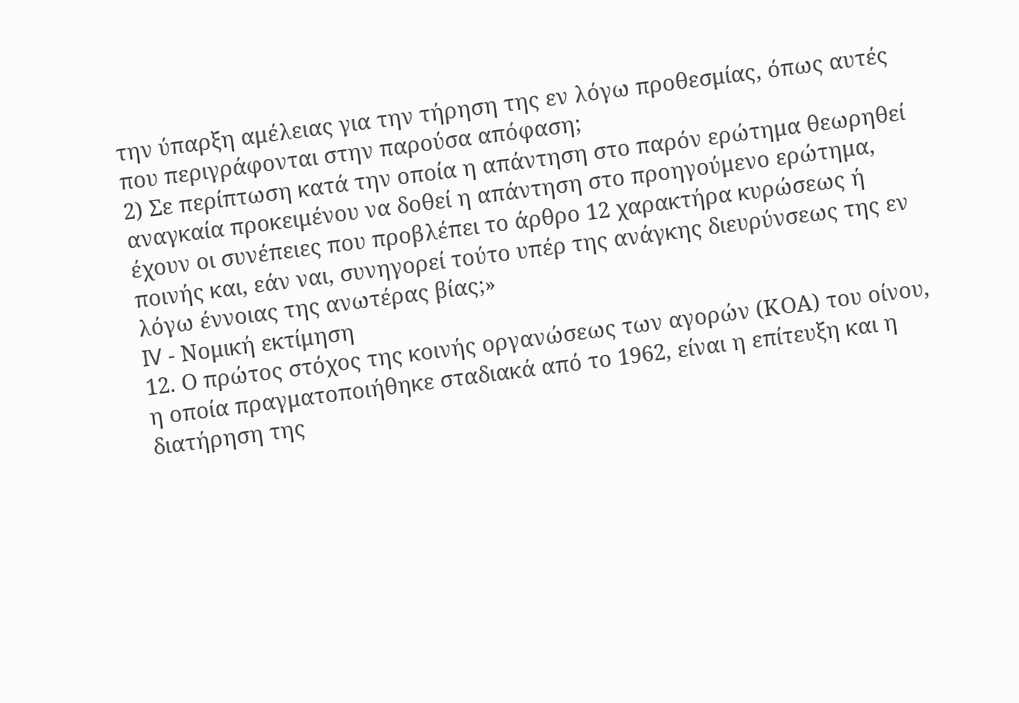την ύπαρξη αμέλειας για την τήρηση της εν λόγω προθεσμίας, όπως αυτές που περιγράφονται στην παρούσα απόφαση;
2) Σε περίπτωση κατά την οποία η απάντηση στο παρόν ερώτημα θεωρηθεί αναγκαία προκειμένου να δοθεί η απάντηση στο προηγούμενο ερώτημα, έχουν οι συνέπειες που προβλέπει το άρθρο 12 χαρακτήρα κυρώσεως ή ποινής και, εάν ναι, συνηγορεί τούτο υπέρ της ανάγκης διευρύνσεως της εν λόγω έννοιας της ανωτέρας βίας;»
IV - Νομική εκτίμηση
12. Ο πρώτος στόχος της κοινής οργανώσεως των αγορών (ΚΟΑ) του οίνου, η οποία πραγματοποιήθηκε σταδιακά από το 1962, είναι η επίτευξη και η διατήρηση της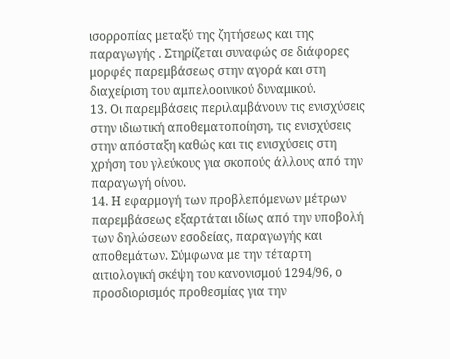ισορροπίας μεταξύ της ζητήσεως και της παραγωγής . Στηρίζεται συναφώς σε διάφορες μορφές παρεμβάσεως στην αγορά και στη διαχείριση του αμπελοοινικού δυναμικού.
13. Οι παρεμβάσεις περιλαμβάνουν τις ενισχύσεις στην ιδιωτική αποθεματοποίηση, τις ενισχύσεις στην απόσταξη καθώς και τις ενισχύσεις στη χρήση του γλεύκους για σκοπούς άλλους από την παραγωγή οίνου.
14. Η εφαρμογή των προβλεπόμενων μέτρων παρεμβάσεως εξαρτάται ιδίως από την υποβολή των δηλώσεων εσοδείας, παραγωγής και αποθεμάτων. Σύμφωνα με την τέταρτη αιτιολογική σκέψη του κανονισμού 1294/96, ο προσδιορισμός προθεσμίας για την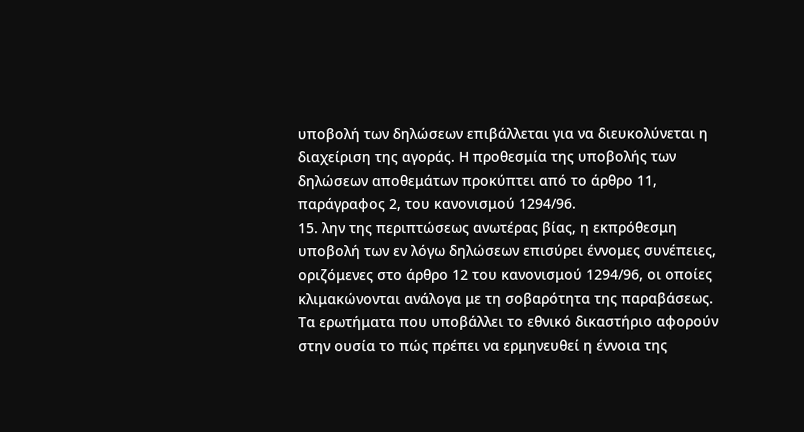υποβολή των δηλώσεων επιβάλλεται για να διευκολύνεται η διαχείριση της αγοράς. Η προθεσμία της υποβολής των δηλώσεων αποθεμάτων προκύπτει από το άρθρο 11, παράγραφος 2, του κανονισμού 1294/96.
15. λην της περιπτώσεως ανωτέρας βίας, η εκπρόθεσμη υποβολή των εν λόγω δηλώσεων επισύρει έννομες συνέπειες, οριζόμενες στο άρθρο 12 του κανονισμού 1294/96, οι οποίες κλιμακώνονται ανάλογα με τη σοβαρότητα της παραβάσεως. Τα ερωτήματα που υποβάλλει το εθνικό δικαστήριο αφορούν στην ουσία το πώς πρέπει να ερμηνευθεί η έννοια της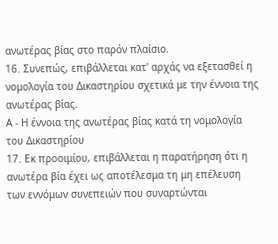ανωτέρας βίας στο παρόν πλαίσιο.
16. Συνεπώς, επιβάλλεται κατ' αρχάς να εξετασθεί η νομολογία του Δικαστηρίου σχετικά με την έννοια της ανωτέρας βίας.
Α - Η έννοια της ανωτέρας βίας κατά τη νομολογία του Δικαστηρίου
17. Εκ προοιμίου, επιβάλλεται η παρατήρηση ότι η ανωτέρα βία έχει ως αποτέλεσμα τη μη επέλευση των εννόμων συνεπειών που συναρτώνται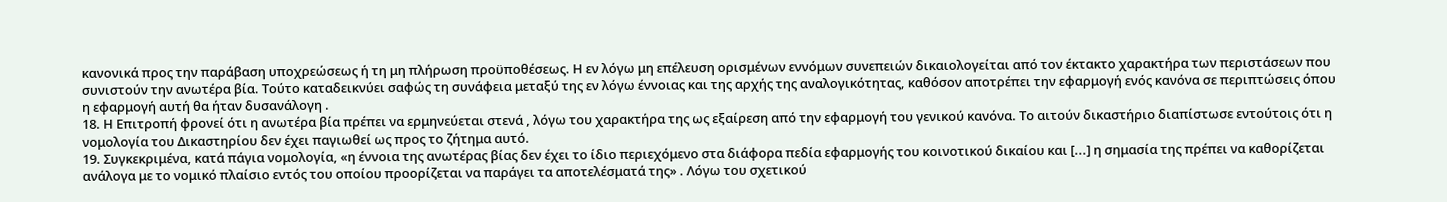κανονικά προς την παράβαση υποχρεώσεως ή τη μη πλήρωση προϋποθέσεως. Η εν λόγω μη επέλευση ορισμένων εννόμων συνεπειών δικαιολογείται από τον έκτακτο χαρακτήρα των περιστάσεων που συνιστούν την ανωτέρα βία. Τούτο καταδεικνύει σαφώς τη συνάφεια μεταξύ της εν λόγω έννοιας και της αρχής της αναλογικότητας, καθόσον αποτρέπει την εφαρμογή ενός κανόνα σε περιπτώσεις όπου η εφαρμογή αυτή θα ήταν δυσανάλογη .
18. Η Επιτροπή φρονεί ότι η ανωτέρα βία πρέπει να ερμηνεύεται στενά , λόγω του χαρακτήρα της ως εξαίρεση από την εφαρμογή του γενικού κανόνα. Το αιτούν δικαστήριο διαπίστωσε εντούτοις ότι η νομολογία του Δικαστηρίου δεν έχει παγιωθεί ως προς το ζήτημα αυτό.
19. Συγκεκριμένα, κατά πάγια νομολογία, «η έννοια της ανωτέρας βίας δεν έχει το ίδιο περιεχόμενο στα διάφορα πεδία εφαρμογής του κοινοτικού δικαίου και [...] η σημασία της πρέπει να καθορίζεται ανάλογα με το νομικό πλαίσιο εντός του οποίου προορίζεται να παράγει τα αποτελέσματά της» . Λόγω του σχετικού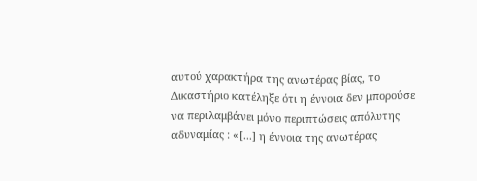αυτού χαρακτήρα της ανωτέρας βίας, το Δικαστήριο κατέληξε ότι η έννοια δεν μπορούσε να περιλαμβάνει μόνο περιπτώσεις απόλυτης αδυναμίας : «[...] η έννοια της ανωτέρας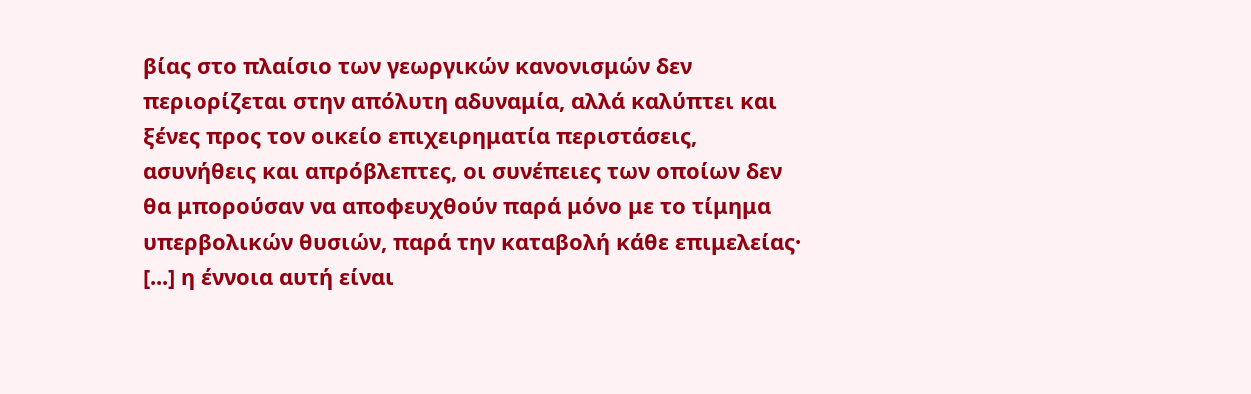βίας στο πλαίσιο των γεωργικών κανονισμών δεν περιορίζεται στην απόλυτη αδυναμία, αλλά καλύπτει και ξένες προς τον οικείο επιχειρηματία περιστάσεις, ασυνήθεις και απρόβλεπτες, οι συνέπειες των οποίων δεν θα μπορούσαν να αποφευχθούν παρά μόνο με το τίμημα υπερβολικών θυσιών, παρά την καταβολή κάθε επιμελείας· [...] η έννοια αυτή είναι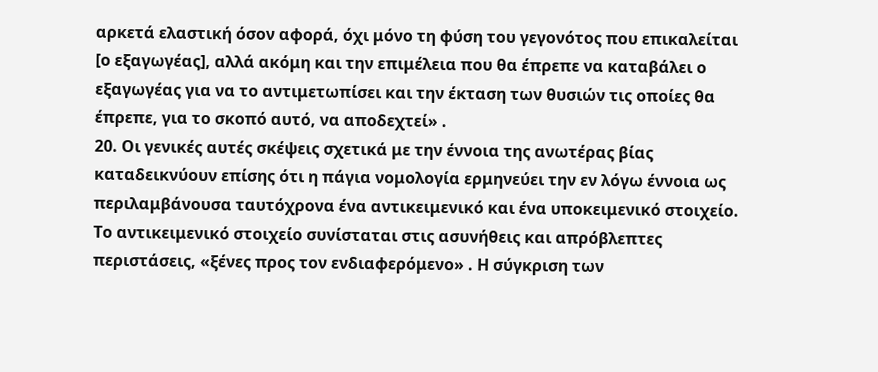αρκετά ελαστική όσον αφορά, όχι μόνο τη φύση του γεγονότος που επικαλείται [ο εξαγωγέας], αλλά ακόμη και την επιμέλεια που θα έπρεπε να καταβάλει ο εξαγωγέας για να το αντιμετωπίσει και την έκταση των θυσιών τις οποίες θα έπρεπε, για το σκοπό αυτό, να αποδεχτεί» .
20. Οι γενικές αυτές σκέψεις σχετικά με την έννοια της ανωτέρας βίας καταδεικνύουν επίσης ότι η πάγια νομολογία ερμηνεύει την εν λόγω έννοια ως περιλαμβάνουσα ταυτόχρονα ένα αντικειμενικό και ένα υποκειμενικό στοιχείο. Το αντικειμενικό στοιχείο συνίσταται στις ασυνήθεις και απρόβλεπτες περιστάσεις, «ξένες προς τον ενδιαφερόμενο» . Η σύγκριση των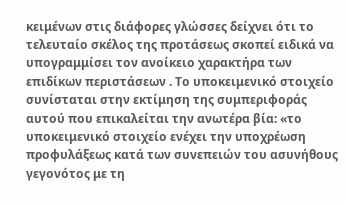κειμένων στις διάφορες γλώσσες δείχνει ότι το τελευταίο σκέλος της προτάσεως σκοπεί ειδικά να υπογραμμίσει τον ανοίκειο χαρακτήρα των επιδίκων περιστάσεων . Το υποκειμενικό στοιχείο συνίσταται στην εκτίμηση της συμπεριφοράς αυτού που επικαλείται την ανωτέρα βία: «το υποκειμενικό στοιχείο ενέχει την υποχρέωση προφυλάξεως κατά των συνεπειών του ασυνήθους γεγονότος με τη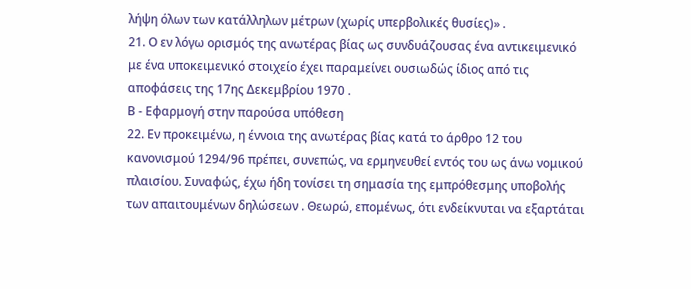λήψη όλων των κατάλληλων μέτρων (χωρίς υπερβολικές θυσίες)» .
21. Ο εν λόγω ορισμός της ανωτέρας βίας ως συνδυάζουσας ένα αντικειμενικό με ένα υποκειμενικό στοιχείο έχει παραμείνει ουσιωδώς ίδιος από τις αποφάσεις της 17ης Δεκεμβρίου 1970 .
Β - Εφαρμογή στην παρούσα υπόθεση
22. Εν προκειμένω, η έννοια της ανωτέρας βίας κατά το άρθρο 12 του κανονισμού 1294/96 πρέπει, συνεπώς, να ερμηνευθεί εντός του ως άνω νομικού πλαισίου. Συναφώς, έχω ήδη τονίσει τη σημασία της εμπρόθεσμης υποβολής των απαιτουμένων δηλώσεων . Θεωρώ, επομένως, ότι ενδείκνυται να εξαρτάται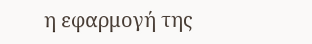η εφαρμογή της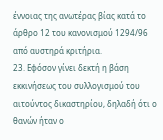έννοιας της ανωτέρας βίας κατά το άρθρο 12 του κανονισμού 1294/96 από αυστηρά κριτήρια.
23. Εφόσον γίνει δεκτή η βάση εκκινήσεως του συλλογισμού του αιτούντος δικαστηρίου, δηλαδή ότι ο θανών ήταν ο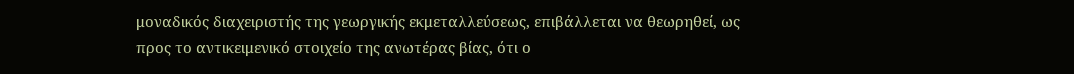μοναδικός διαχειριστής της γεωργικής εκμεταλλεύσεως, επιβάλλεται να θεωρηθεί, ως προς το αντικειμενικό στοιχείο της ανωτέρας βίας, ότι ο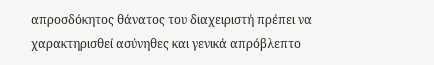απροσδόκητος θάνατος του διαχειριστή πρέπει να χαρακτηρισθεί ασύνηθες και γενικά απρόβλεπτο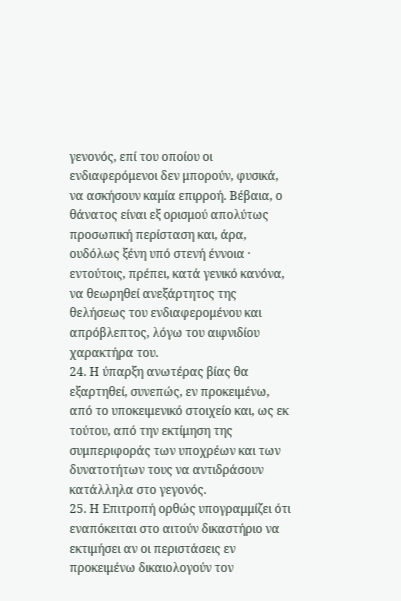γενονός, επί του οποίου οι ενδιαφερόμενοι δεν μπορούν, φυσικά, να ασκήσουν καμία επιρροή. Βέβαια, ο θάνατος είναι εξ ορισμού απολύτως προσωπική περίσταση και, άρα, ουδόλως ξένη υπό στενή έννοια · εντούτοις, πρέπει, κατά γενικό κανόνα, να θεωρηθεί ανεξάρτητος της θελήσεως του ενδιαφερομένου και απρόβλεπτος, λόγω του αιφνιδίου χαρακτήρα του.
24. Η ύπαρξη ανωτέρας βίας θα εξαρτηθεί, συνεπώς, εν προκειμένω, από το υποκειμενικό στοιχείο και, ως εκ τούτου, από την εκτίμηση της συμπεριφοράς των υποχρέων και των δυνατοτήτων τους να αντιδράσουν κατάλληλα στο γεγονός.
25. Η Επιτροπή ορθώς υπογραμμίζει ότι εναπόκειται στο αιτούν δικαστήριο να εκτιμήσει αν οι περιστάσεις εν προκειμένω δικαιολογούν τον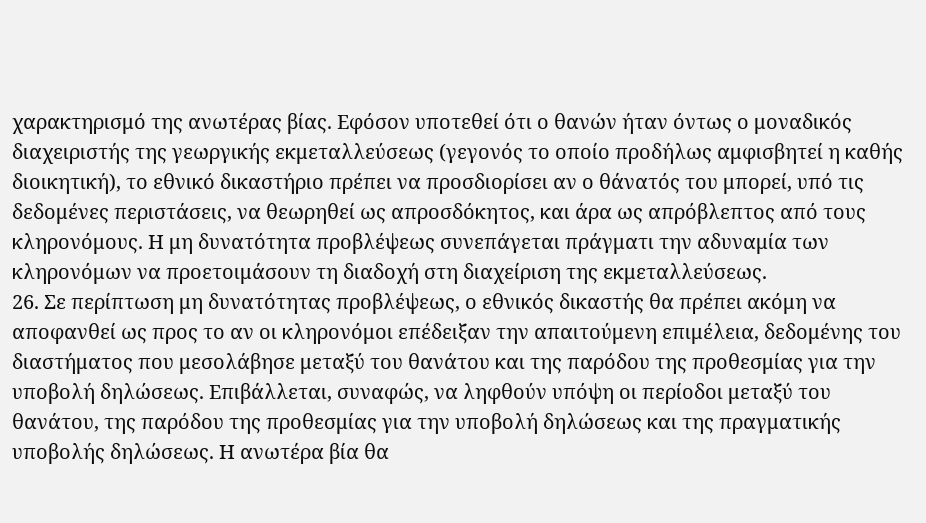χαρακτηρισμό της ανωτέρας βίας. Εφόσον υποτεθεί ότι ο θανών ήταν όντως ο μοναδικός διαχειριστής της γεωργικής εκμεταλλεύσεως (γεγονός το οποίο προδήλως αμφισβητεί η καθής διοικητική), το εθνικό δικαστήριο πρέπει να προσδιορίσει αν ο θάνατός του μπορεί, υπό τις δεδομένες περιστάσεις, να θεωρηθεί ως απροσδόκητος, και άρα ως απρόβλεπτος από τους κληρονόμους. Η μη δυνατότητα προβλέψεως συνεπάγεται πράγματι την αδυναμία των κληρονόμων να προετοιμάσουν τη διαδοχή στη διαχείριση της εκμεταλλεύσεως.
26. Σε περίπτωση μη δυνατότητας προβλέψεως, ο εθνικός δικαστής θα πρέπει ακόμη να αποφανθεί ως προς το αν οι κληρονόμοι επέδειξαν την απαιτούμενη επιμέλεια, δεδομένης του διαστήματος που μεσολάβησε μεταξύ του θανάτου και της παρόδου της προθεσμίας για την υποβολή δηλώσεως. Επιβάλλεται, συναφώς, να ληφθούν υπόψη οι περίοδοι μεταξύ του θανάτου, της παρόδου της προθεσμίας για την υποβολή δηλώσεως και της πραγματικής υποβολής δηλώσεως. Η ανωτέρα βία θα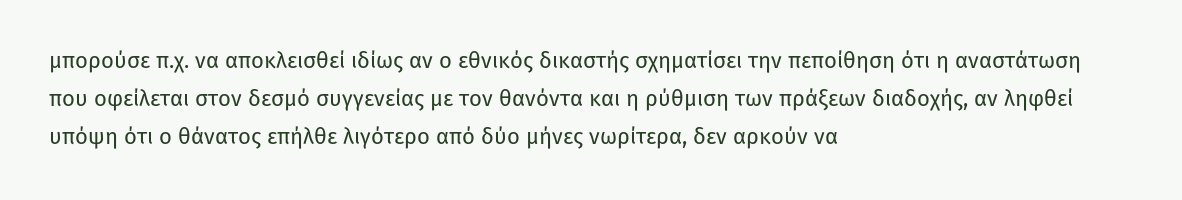μπορούσε π.χ. να αποκλεισθεί ιδίως αν ο εθνικός δικαστής σχηματίσει την πεποίθηση ότι η αναστάτωση που οφείλεται στον δεσμό συγγενείας με τον θανόντα και η ρύθμιση των πράξεων διαδοχής, αν ληφθεί υπόψη ότι ο θάνατος επήλθε λιγότερο από δύο μήνες νωρίτερα, δεν αρκούν να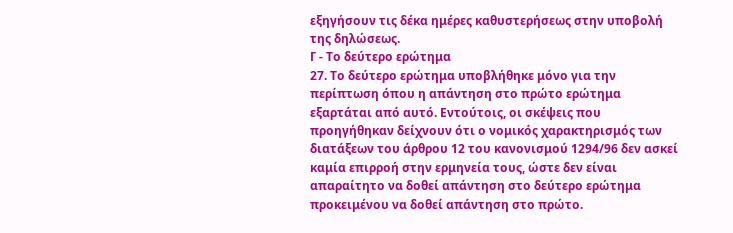εξηγήσουν τις δέκα ημέρες καθυστερήσεως στην υποβολή της δηλώσεως.
Γ - Το δεύτερο ερώτημα
27. Το δεύτερο ερώτημα υποβλήθηκε μόνο για την περίπτωση όπου η απάντηση στο πρώτο ερώτημα εξαρτάται από αυτό. Εντούτοις, οι σκέψεις που προηγήθηκαν δείχνουν ότι ο νομικός χαρακτηρισμός των διατάξεων του άρθρου 12 του κανονισμού 1294/96 δεν ασκεί καμία επιρροή στην ερμηνεία τους, ώστε δεν είναι απαραίτητο να δοθεί απάντηση στο δεύτερο ερώτημα προκειμένου να δοθεί απάντηση στο πρώτο.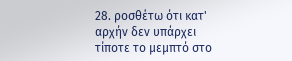28. ροσθέτω ότι κατ' αρχήν δεν υπάρχει τίποτε το μεμπτό στο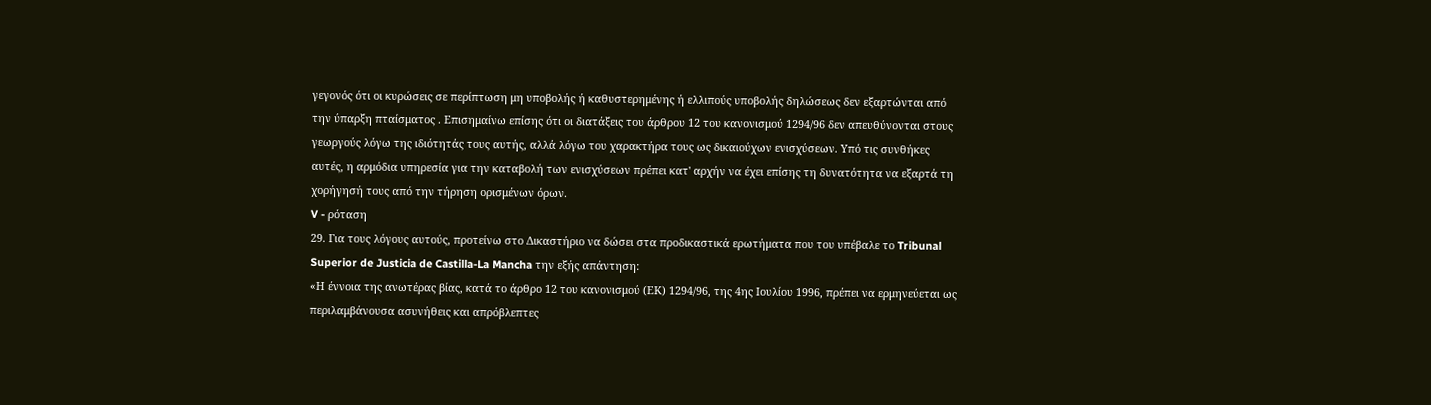γεγονός ότι οι κυρώσεις σε περίπτωση μη υποβολής ή καθυστερημένης ή ελλιπούς υποβολής δηλώσεως δεν εξαρτώνται από την ύπαρξη πταίσματος . Επισημαίνω επίσης ότι οι διατάξεις του άρθρου 12 του κανονισμού 1294/96 δεν απευθύνονται στους γεωργούς λόγω της ιδιότητάς τους αυτής, αλλά λόγω του χαρακτήρα τους ως δικαιούχων ενισχύσεων. Υπό τις συνθήκες αυτές, η αρμόδια υπηρεσία για την καταβολή των ενισχύσεων πρέπει κατ' αρχήν να έχει επίσης τη δυνατότητα να εξαρτά τη χορήγησή τους από την τήρηση ορισμένων όρων.
V - ρόταση
29. Για τους λόγους αυτούς, προτείνω στο Δικαστήριο να δώσει στα προδικαστικά ερωτήματα που του υπέβαλε το Tribunal Superior de Justicia de Castilla-La Mancha την εξής απάντηση:
«Η έννοια της ανωτέρας βίας, κατά το άρθρο 12 του κανονισμού (ΕΚ) 1294/96, της 4ης Ιουλίου 1996, πρέπει να ερμηνεύεται ως περιλαμβάνουσα ασυνήθεις και απρόβλεπτες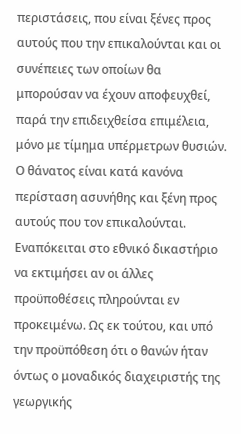περιστάσεις, που είναι ξένες προς αυτούς που την επικαλούνται και οι συνέπειες των οποίων θα μπορούσαν να έχουν αποφευχθεί, παρά την επιδειχθείσα επιμέλεια, μόνο με τίμημα υπέρμετρων θυσιών. Ο θάνατος είναι κατά κανόνα περίσταση ασυνήθης και ξένη προς αυτούς που τον επικαλούνται. Εναπόκειται στο εθνικό δικαστήριο να εκτιμήσει αν οι άλλες προϋποθέσεις πληρούνται εν προκειμένω. Ως εκ τούτου, και υπό την προϋπόθεση ότι ο θανών ήταν όντως ο μοναδικός διαχειριστής της γεωργικής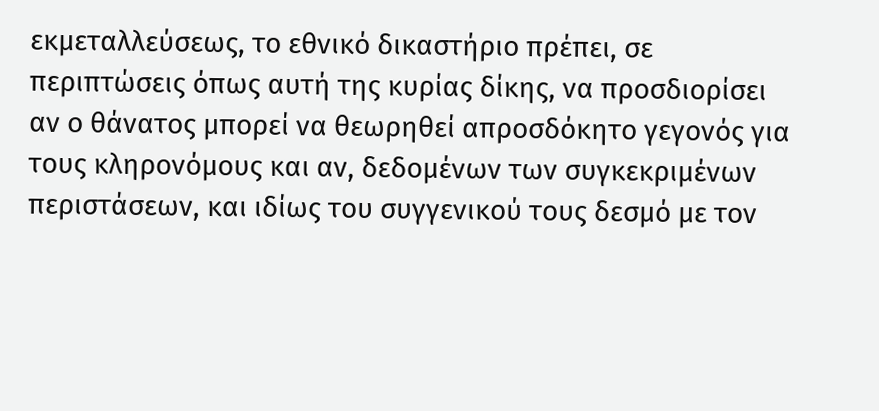εκμεταλλεύσεως, το εθνικό δικαστήριο πρέπει, σε περιπτώσεις όπως αυτή της κυρίας δίκης, να προσδιορίσει αν ο θάνατος μπορεί να θεωρηθεί απροσδόκητο γεγονός για τους κληρονόμους και αν, δεδομένων των συγκεκριμένων περιστάσεων, και ιδίως του συγγενικού τους δεσμό με τον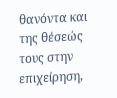θανόντα και της θέσεώς τους στην επιχείρηση,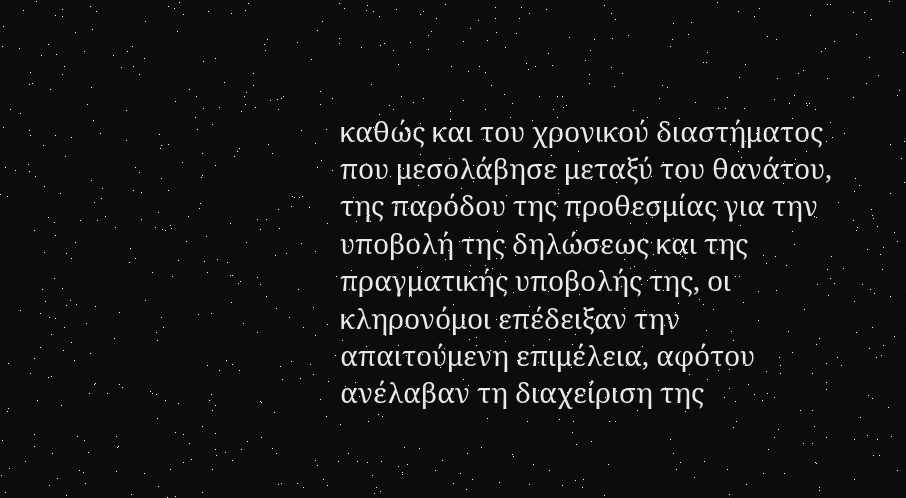καθώς και του χρονικού διαστήματος που μεσολάβησε μεταξύ του θανάτου, της παρόδου της προθεσμίας για την υποβολή της δηλώσεως και της πραγματικής υποβολής της, οι κληρονόμοι επέδειξαν την απαιτούμενη επιμέλεια, αφότου ανέλαβαν τη διαχείριση της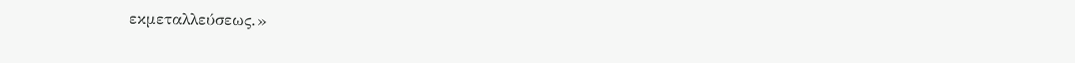εκμεταλλεύσεως.»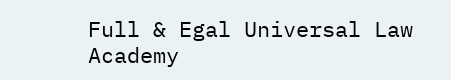Full & Egal Universal Law Academy